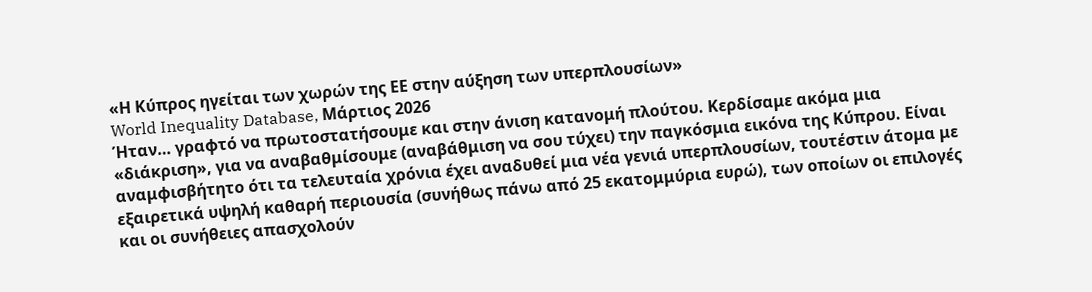«Η Κύπρος ηγείται των χωρών της ΕΕ στην αύξηση των υπερπλουσίων»
World Inequality Database, Μάρτιος 2026
Ήταν… γραφτό να πρωτοστατήσουμε και στην άνιση κατανομή πλούτου. Κερδίσαμε ακόμα μια «διάκριση», για να αναβαθμίσουμε (αναβάθμιση να σου τύχει) την παγκόσμια εικόνα της Κύπρου. Είναι αναμφισβήτητο ότι τα τελευταία χρόνια έχει αναδυθεί μια νέα γενιά υπερπλουσίων, τουτέστιν άτομα με εξαιρετικά υψηλή καθαρή περιουσία (συνήθως πάνω από 25 εκατομμύρια ευρώ), των οποίων οι επιλογές και οι συνήθειες απασχολούν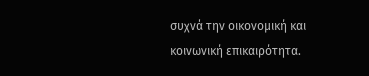συχνά την οικονομική και κοινωνική επικαιρότητα.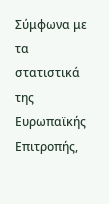Σύμφωνα με τα στατιστικά της Ευρωπαϊκής Επιτροπής,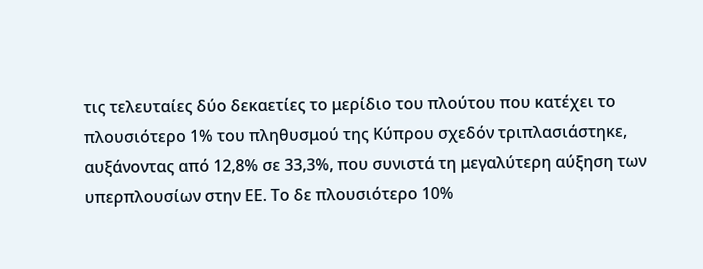τις τελευταίες δύο δεκαετίες το μερίδιο του πλούτου που κατέχει το πλουσιότερο 1% του πληθυσμού της Κύπρου σχεδόν τριπλασιάστηκε, αυξάνοντας από 12,8% σε 33,3%, που συνιστά τη μεγαλύτερη αύξηση των υπερπλουσίων στην ΕΕ. Tο δε πλουσιότερο 10%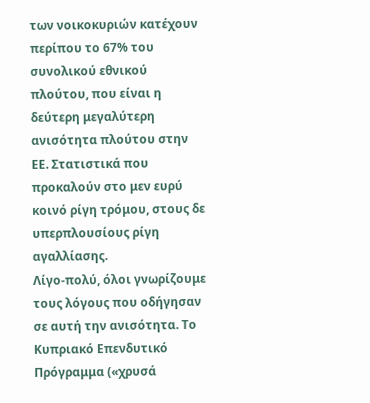των νοικοκυριών κατέχουν περίπου το 67% του συνολικού εθνικού πλούτου, που είναι η δεύτερη μεγαλύτερη ανισότητα πλούτου στην ΕΕ. Στατιστικά που προκαλούν στο μεν ευρύ κοινό ρίγη τρόμου, στους δε υπερπλουσίους ρίγη αγαλλίασης.
Λίγο-πολύ, όλοι γνωρίζουμε τους λόγους που οδήγησαν σε αυτή την ανισότητα. Το Κυπριακό Επενδυτικό Πρόγραμμα («χρυσά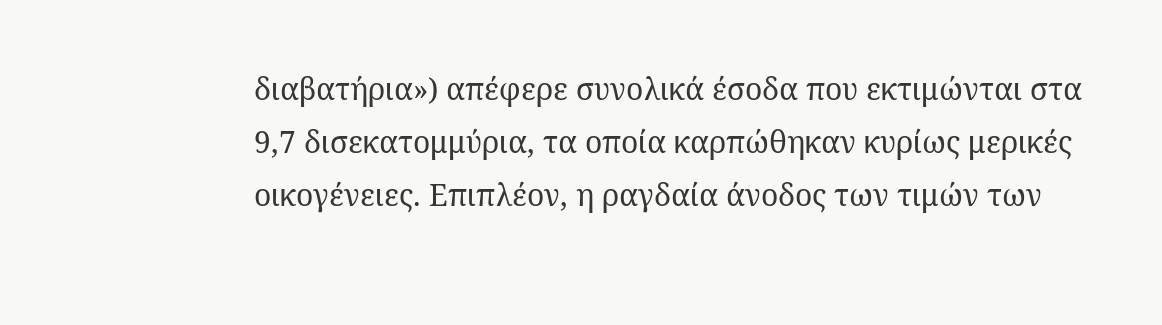διαβατήρια») απέφερε συνολικά έσοδα που εκτιμώνται στα 9,7 δισεκατομμύρια, τα οποία καρπώθηκαν κυρίως μερικές οικογένειες. Επιπλέον, η ραγδαία άνοδος των τιμών των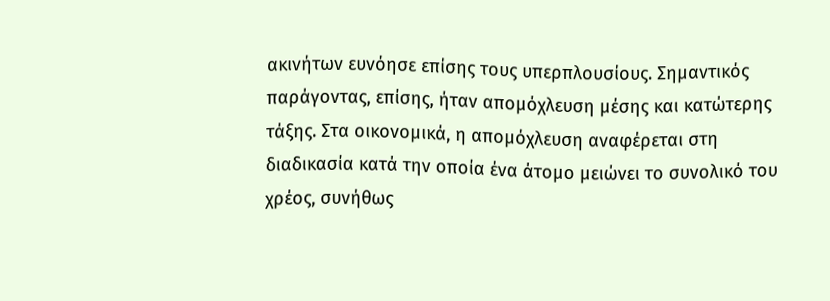ακινήτων ευνόησε επίσης τους υπερπλουσίους. Σημαντικός παράγοντας, επίσης, ήταν απομόχλευση μέσης και κατώτερης τάξης. Στα οικονομικά, η απομόχλευση αναφέρεται στη διαδικασία κατά την οποία ένα άτομο μειώνει το συνολικό του χρέος, συνήθως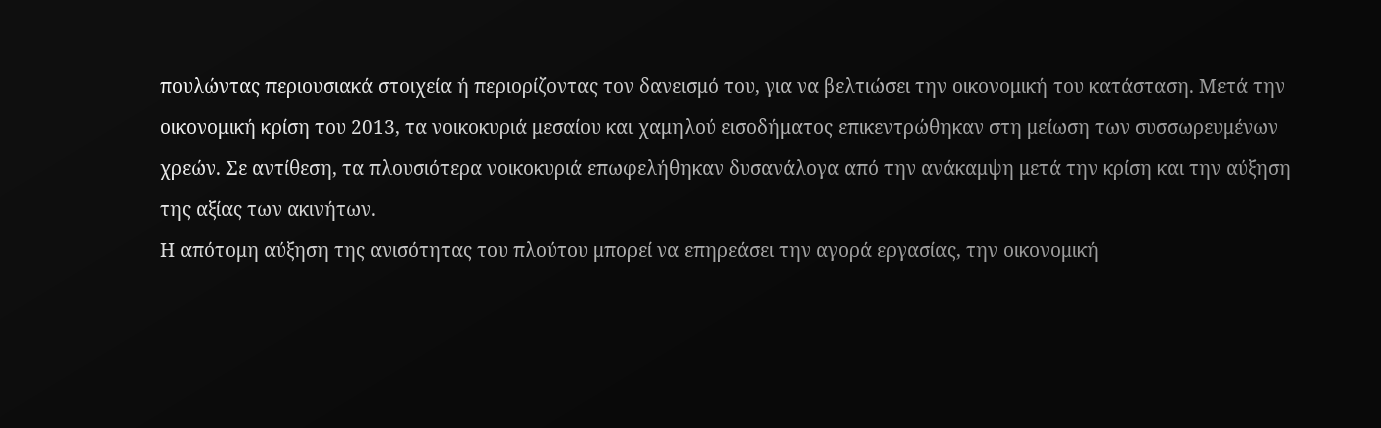πουλώντας περιουσιακά στοιχεία ή περιορίζοντας τον δανεισμό του, για να βελτιώσει την οικονομική του κατάσταση. Μετά την οικονομική κρίση του 2013, τα νοικοκυριά μεσαίου και χαμηλού εισοδήματος επικεντρώθηκαν στη μείωση των συσσωρευμένων χρεών. Σε αντίθεση, τα πλουσιότερα νοικοκυριά επωφελήθηκαν δυσανάλογα από την ανάκαμψη μετά την κρίση και την αύξηση της αξίας των ακινήτων.
Η απότομη αύξηση της ανισότητας του πλούτου μπορεί να επηρεάσει την αγορά εργασίας, την οικονομική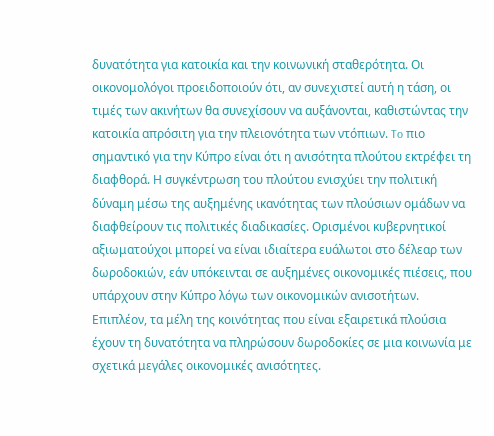δυνατότητα για κατοικία και την κοινωνική σταθερότητα. Οι οικονομολόγοι προειδοποιούν ότι, αν συνεχιστεί αυτή η τάση, οι τιμές των ακινήτων θα συνεχίσουν να αυξάνονται, καθιστώντας την κατοικία απρόσιτη για την πλειονότητα των ντόπιων. To πιο σημαντικό για την Κύπρο είναι ότι η ανισότητα πλούτου εκτρέφει τη διαφθορά. Η συγκέντρωση του πλούτου ενισχύει την πολιτική δύναμη μέσω της αυξημένης ικανότητας των πλούσιων ομάδων να διαφθείρουν τις πολιτικές διαδικασίες. Ορισμένοι κυβερνητικοί αξιωματούχοι μπορεί να είναι ιδιαίτερα ευάλωτοι στο δέλεαρ των δωροδοκιών, εάν υπόκεινται σε αυξημένες οικονομικές πιέσεις, που υπάρχουν στην Κύπρο λόγω των οικονομικών ανισοτήτων. Επιπλέον, τα μέλη της κοινότητας που είναι εξαιρετικά πλούσια έχουν τη δυνατότητα να πληρώσουν δωροδοκίες σε μια κοινωνία με σχετικά μεγάλες οικονομικές ανισότητες.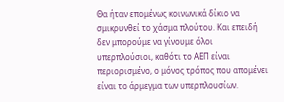Θα ήταν επομένως κοινωνικά δίκιο να σμικρυνθεί το χάσμα πλούτου. Και επειδή δεν μπορούμε να γίνουμε όλοι υπερπλούσιοι, καθότι το ΑΕΠ είναι περιορισμένο, ο μόνος τρόπος που απομένει είναι το άρμεγμα των υπερπλουσίων.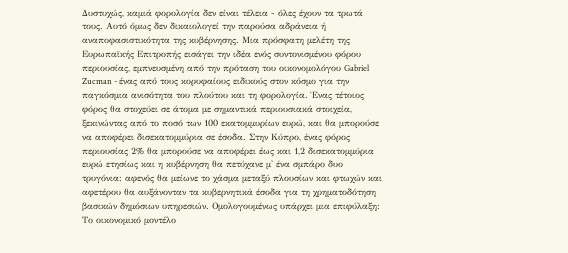Δυστυχώς, καμιά φορολογία δεν είναι τέλεια - όλες έχουν τα τρωτά τους. Αυτό όμως δεν δικαιολογεί την παρούσα αδράνεια ή αναποφασιστικότητα της κυβέρνησης. Μια πρόσφατη μελέτη της Ευρωπαϊκής Επιτροπής εισάγει την ιδέα ενός συντονισμένου φόρου περιουσίας, εμπνευσμένη από την πρόταση του οικονομολόγου Gabriel Zucman - ένας από τους κορυφαίους ειδικούς στον κόσμο για την παγκόσμια ανισότητα του πλούτου και τη φορολογία. Ένας τέτοιος φόρος θα στοχεύει σε άτομα με σημαντικά περιουσιακά στοιχεία, ξεκινώντας από το ποσό των 100 εκατομμυρίων ευρώ, και θα μπορούσε να αποφέρει δισεκατομμύρια σε έσοδα. Στην Κύπρο, ένας φόρος περιουσίας 2% θα μπορούσε να αποφέρει έως και 1,2 δισεκατομμύρια ευρώ ετησίως και η κυβέρνηση θα πετύχανε μ' ένα σμπάρο δυο τρυγόνια: αφενός θα μείωνε το χάσμα μεταξύ πλουσίων και φτωχών και αφετέρου θα αυξάνονταν τα κυβερνητικά έσοδα για τη χρηματοδότηση βασικών δημόσιων υπηρεσιών. Ομολογουμένως υπάρχει μια επιφύλαξη: Το οικονομικό μοντέλο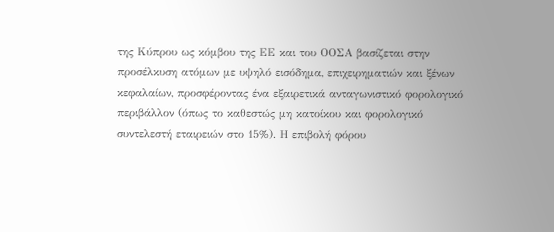της Κύπρου ως κόμβου της ΕΕ και του ΟΟΣΑ βασίζεται στην προσέλκυση ατόμων με υψηλό εισόδημα, επιχειρηματιών και ξένων κεφαλαίων, προσφέροντας ένα εξαιρετικά ανταγωνιστικό φορολογικό περιβάλλον (όπως το καθεστώς μη κατοίκου και φορολογικό συντελεστή εταιρειών στο 15%). Η επιβολή φόρου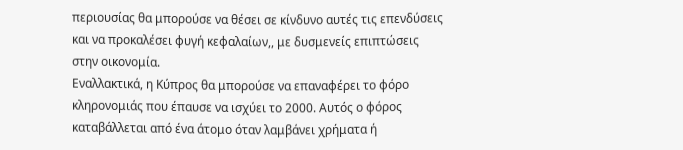περιουσίας θα μπορούσε να θέσει σε κίνδυνο αυτές τις επενδύσεις και να προκαλέσει φυγή κεφαλαίων,, με δυσμενείς επιπτώσεις στην οικονομία.
Εναλλακτικά, η Κύπρος θα μπορούσε να επαναφέρει το φόρο κληρονομιάς που έπαυσε να ισχύει το 2000. Αυτός ο φόρος καταβάλλεται από ένα άτομο όταν λαμβάνει χρήματα ή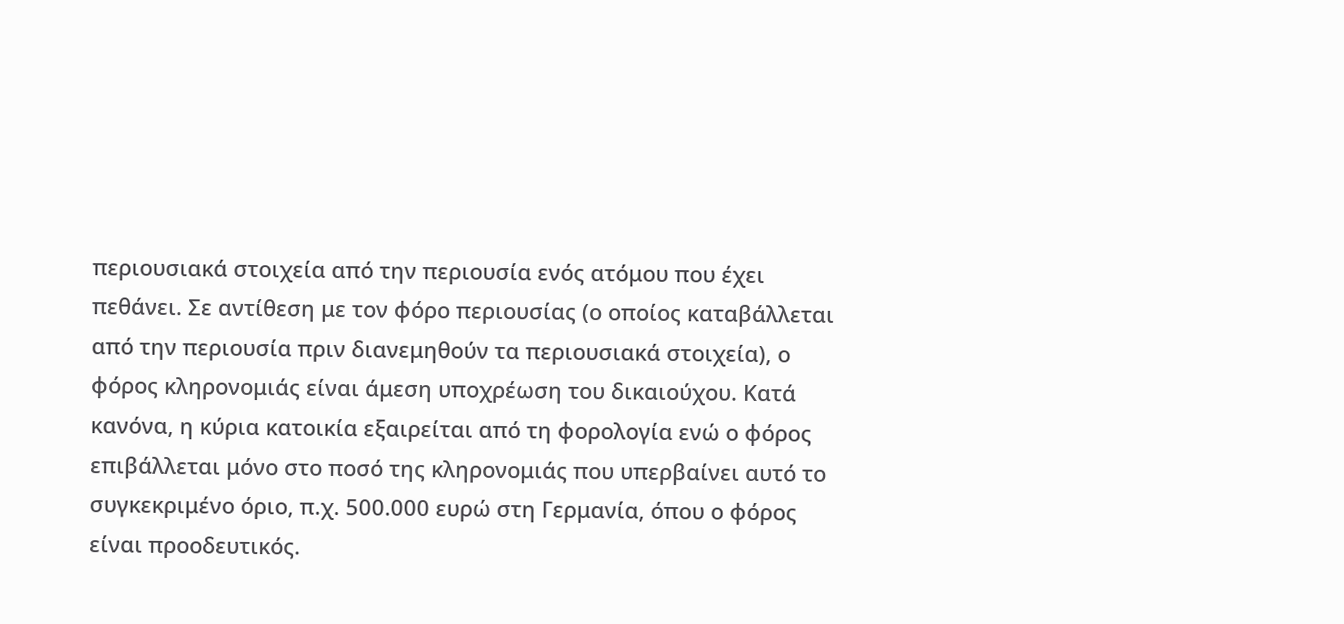περιουσιακά στοιχεία από την περιουσία ενός ατόμου που έχει πεθάνει. Σε αντίθεση με τον φόρο περιουσίας (ο οποίος καταβάλλεται από την περιουσία πριν διανεμηθούν τα περιουσιακά στοιχεία), ο φόρος κληρονομιάς είναι άμεση υποχρέωση του δικαιούχου. Κατά κανόνα, η κύρια κατοικία εξαιρείται από τη φορολογία ενώ ο φόρος επιβάλλεται μόνο στο ποσό της κληρονομιάς που υπερβαίνει αυτό το συγκεκριμένο όριο, π.χ. 500.000 ευρώ στη Γερμανία, όπου ο φόρος είναι προοδευτικός.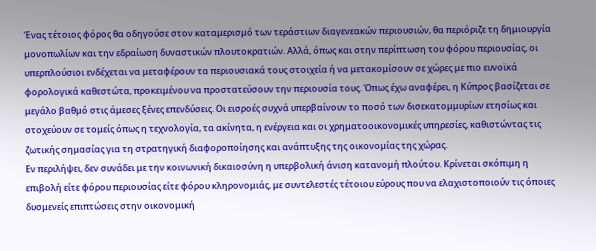Ένας τέτοιος φόρος θα οδηγούσε στον καταμερισμό των τεράστιων διαγενεακών περιουσιών, θα περιόριζε τη δημιουργία μονοπωλίων και την εδραίωση δυναστικών πλουτοκρατιών. Αλλά, όπως και στην περίπτωση του φόρου περιουσίας, οι υπερπλούσιοι ενδέχεται να μεταφέρουν τα περιουσιακά τους στοιχεία ή να μετακομίσουν σε χώρες με πιο ευνοϊκά φορολογικά καθεστώτα, προκειμένου να προστατεύσουν την περιουσία τους. Όπως έχω αναφέρει, η Κύπρος βασίζεται σε μεγάλο βαθμό στις άμεσες ξένες επενδύσεις. Οι εισροές συχνά υπερβαίνουν το ποσό των δισεκατομμυρίων ετησίως και στοχεύουν σε τομείς όπως η τεχνολογία, τα ακίνητα, η ενέργεια και οι χρηματοοικονομικές υπηρεσίες, καθιστώντας τις ζωτικής σημασίας για τη στρατηγική διαφοροποίησης και ανάπτυξης της οικονομίας της χώρας.
Εν περιλήψει, δεν συνάδει με την κοινωνική δικαιοσύνη η υπερβολική άνιση κατανομή πλούτου. Κρίνεται σκόπιμη η επιβολή είτε φόρου περιουσίας είτε φόρου κληρονομιάς, με συντελεστές τέτοιου εύρους που να ελαχιστοποιούν τις όποιες δυσμενείς επιπτώσεις στην οικονομική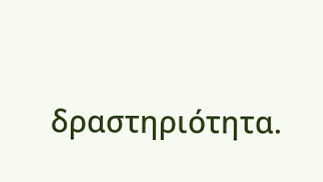δραστηριότητα.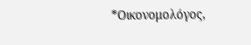*Οικονομολόγος,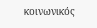κοινωνικός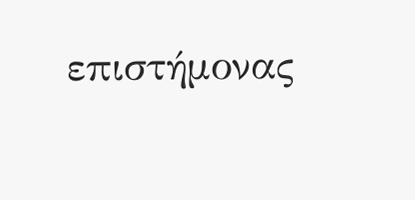επιστήμονας